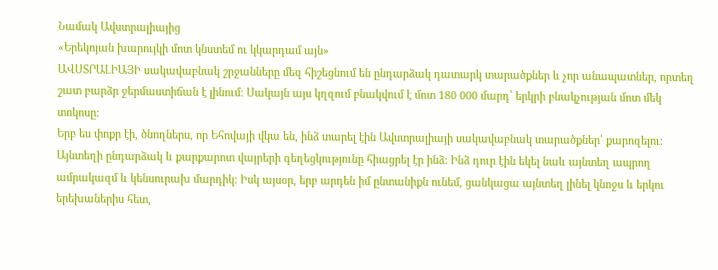Նամակ Ավստրալիայից
«Երեկոյան խարույկի մոտ կնստեմ ու կկարդամ այն»
ԱՎՍՏՐԱԼԻԱՅԻ սակավաբնակ շրջանները մեզ հիշեցնում են ընդարձակ դատարկ տարածքներ և չոր անապատներ, որտեղ շատ բարձր ջերմաստիճան է լինում։ Սակայն այս կղզում բնակվում է մոտ 180 000 մարդ՝ երկրի բնակչության մոտ մեկ տոկոսը։
Երբ ես փոքր էի, ծնողներս, որ Եհովայի վկա են, ինձ տարել էին Ավստրալիայի սակավաբնակ տարածքներ՝ քարոզելու։ Այնտեղի ընդարձակ և քարքարոտ վայրերի գեղեցկությունը հիացրել էր ինձ։ Ինձ դուր էին եկել նաև այնտեղ ապրող ամրակազմ և կենսուրախ մարդիկ։ Իսկ այսօր, երբ արդեն իմ ընտանիքն ունեմ, ցանկացա այնտեղ լինել կնոջս և երկու երեխաներիս հետ,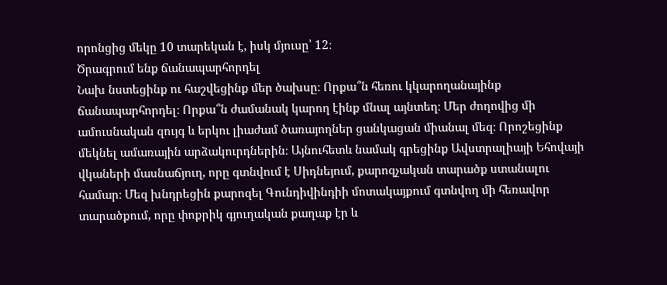որոնցից մեկը 10 տարեկան է, իսկ մյուսը՝ 12։
Ծրագրում ենք ճանապարհորդել
Նախ նստեցինք ու հաշվեցինք մեր ծախսը։ Որքա՞ն հեռու կկարողանայինք ճանապարհորդել։ Որքա՞ն ժամանակ կարող էինք մնալ այնտեղ։ Մեր ժողովից մի ամուսնական զույգ և երկու լիաժամ ծառայողներ ցանկացան միանալ մեզ։ Որոշեցինք մեկնել ամառային արձակուրդներին։ Այնուհետև նամակ գրեցինք Ավստրալիայի Եհովայի վկաների մասնաճյուղ, որը գտնվում է Սիդնեյում, քարոզչական տարածք ստանալու համար։ Մեզ խնդրեցին քարոզել Գունդիվինդիի մոտակայքում գտնվող մի հեռավոր տարածքում, որը փոքրիկ գյուղական քաղաք էր և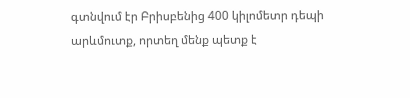գտնվում էր Բրիսբենից 400 կիլոմետր դեպի արևմուտք, որտեղ մենք պետք է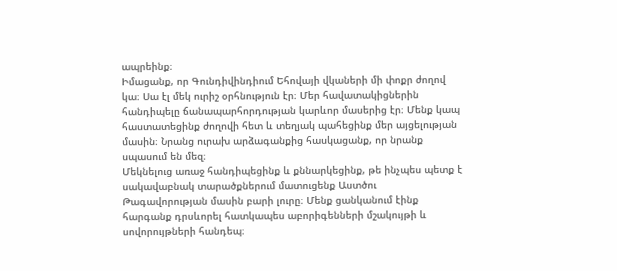ապրեինք։
Իմացանք, որ Գունդիվինդիում Եհովայի վկաների մի փոքր ժողով կա։ Սա էլ մեկ ուրիշ օրհնություն էր։ Մեր հավատակիցներին հանդիպելը ճանապարհորդության կարևոր մասերից էր։ Մենք կապ հաստատեցինք ժողովի հետ և տեղյակ պահեցինք մեր այցելության մասին։ Նրանց ուրախ արձագանքից հասկացանք, որ նրանք սպասում են մեզ։
Մեկնելուց առաջ հանդիպեցինք և քննարկեցինք, թե ինչպես պետք է սակավաբնակ տարածքներում մատուցենք Աստծու Թագավորության մասին բարի լուրը։ Մենք ցանկանում էինք հարգանք դրսևորել հատկապես աբորիգենների մշակույթի և սովորույթների հանդեպ։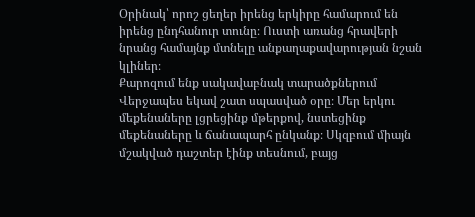Օրինակ՝ որոշ ցեղեր իրենց երկիրը համարում են իրենց ընդհանուր տունը։ Ուստի առանց հրավերի նրանց համայնք մտնելը անքաղաքավարության նշան կլիներ։
Քարոզում ենք սակավաբնակ տարածքներում
Վերջապես եկավ շատ սպասված օրը։ Մեր երկու մեքենաները լցրեցինք մթերքով, նստեցինք մեքենաները և ճանապարհ ընկանք։ Սկզբում միայն մշակված դաշտեր էինք տեսնում, բայց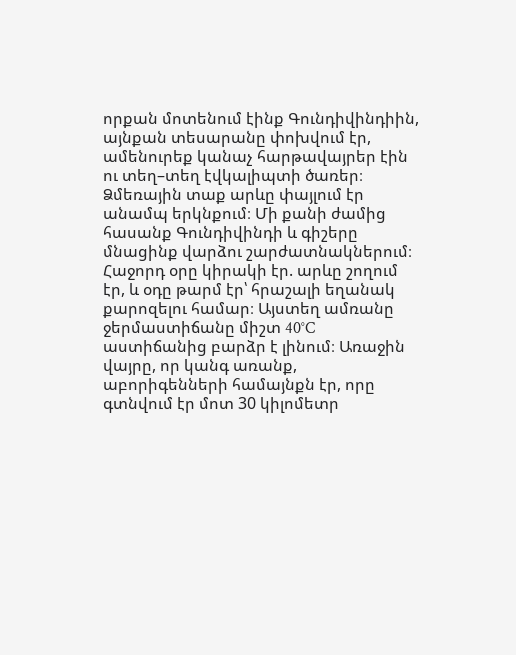որքան մոտենում էինք Գունդիվինդիին, այնքան տեսարանը փոխվում էր, ամենուրեք կանաչ հարթավայրեր էին ու տեղ–տեղ էվկալիպտի ծառեր։ Ձմեռային տաք արևը փայլում էր անամպ երկնքում։ Մի քանի ժամից հասանք Գունդիվինդի և գիշերը մնացինք վարձու շարժատնակներում։
Հաջորդ օրը կիրակի էր. արևը շողում էր, և օդը թարմ էր՝ հրաշալի եղանակ քարոզելու համար։ Այստեղ ամռանը ջերմաստիճանը միշտ 40°C աստիճանից բարձր է լինում։ Առաջին վայրը, որ կանգ առանք, աբորիգենների համայնքն էր, որը գտնվում էր մոտ 30 կիլոմետր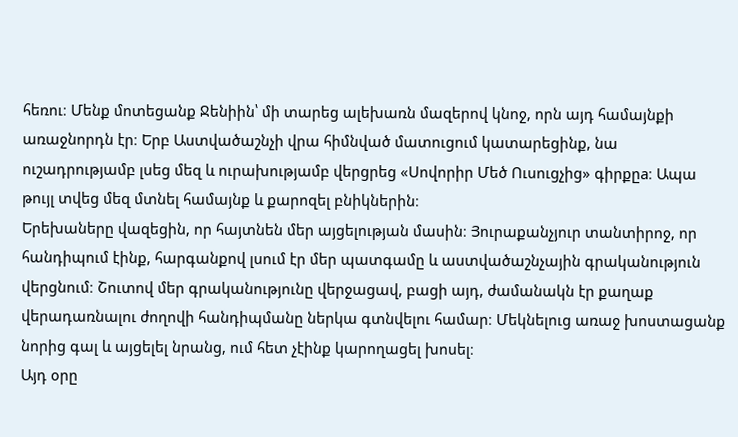հեռու։ Մենք մոտեցանք Ջենիին՝ մի տարեց ալեխառն մազերով կնոջ, որն այդ համայնքի առաջնորդն էր։ Երբ Աստվածաշնչի վրա հիմնված մատուցում կատարեցինք, նա ուշադրությամբ լսեց մեզ և ուրախությամբ վերցրեց «Սովորիր Մեծ Ուսուցչից» գիրքըa։ Ապա թույլ տվեց մեզ մտնել համայնք և քարոզել բնիկներին։
Երեխաները վազեցին, որ հայտնեն մեր այցելության մասին։ Յուրաքանչյուր տանտիրոջ, որ հանդիպում էինք, հարգանքով լսում էր մեր պատգամը և աստվածաշնչային գրականություն վերցնում։ Շուտով մեր գրականությունը վերջացավ, բացի այդ, ժամանակն էր քաղաք վերադառնալու ժողովի հանդիպմանը ներկա գտնվելու համար։ Մեկնելուց առաջ խոստացանք նորից գալ և այցելել նրանց, ում հետ չէինք կարողացել խոսել։
Այդ օրը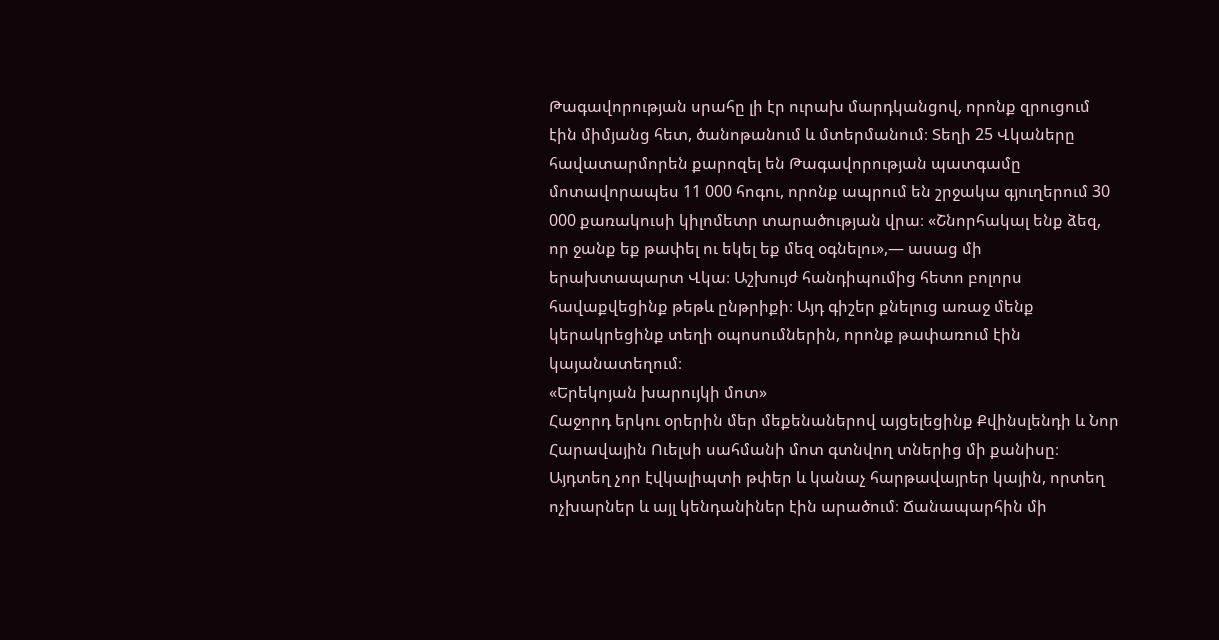Թագավորության սրահը լի էր ուրախ մարդկանցով, որոնք զրուցում էին միմյանց հետ, ծանոթանում և մտերմանում։ Տեղի 25 Վկաները հավատարմորեն քարոզել են Թագավորության պատգամը մոտավորապես 11 000 հոգու, որոնք ապրում են շրջակա գյուղերում 30 000 քառակուսի կիլոմետր տարածության վրա։ «Շնորհակալ ենք ձեզ, որ ջանք եք թափել ու եկել եք մեզ օգնելու»,— ասաց մի երախտապարտ Վկա։ Աշխույժ հանդիպումից հետո բոլորս հավաքվեցինք թեթև ընթրիքի։ Այդ գիշեր քնելուց առաջ մենք կերակրեցինք տեղի օպոսումներին, որոնք թափառում էին կայանատեղում։
«Երեկոյան խարույկի մոտ»
Հաջորդ երկու օրերին մեր մեքենաներով այցելեցինք Քվինսլենդի և Նոր Հարավային Ուելսի սահմանի մոտ գտնվող տներից մի քանիսը։ Այդտեղ չոր էվկալիպտի թփեր և կանաչ հարթավայրեր կային, որտեղ ոչխարներ և այլ կենդանիներ էին արածում։ Ճանապարհին մի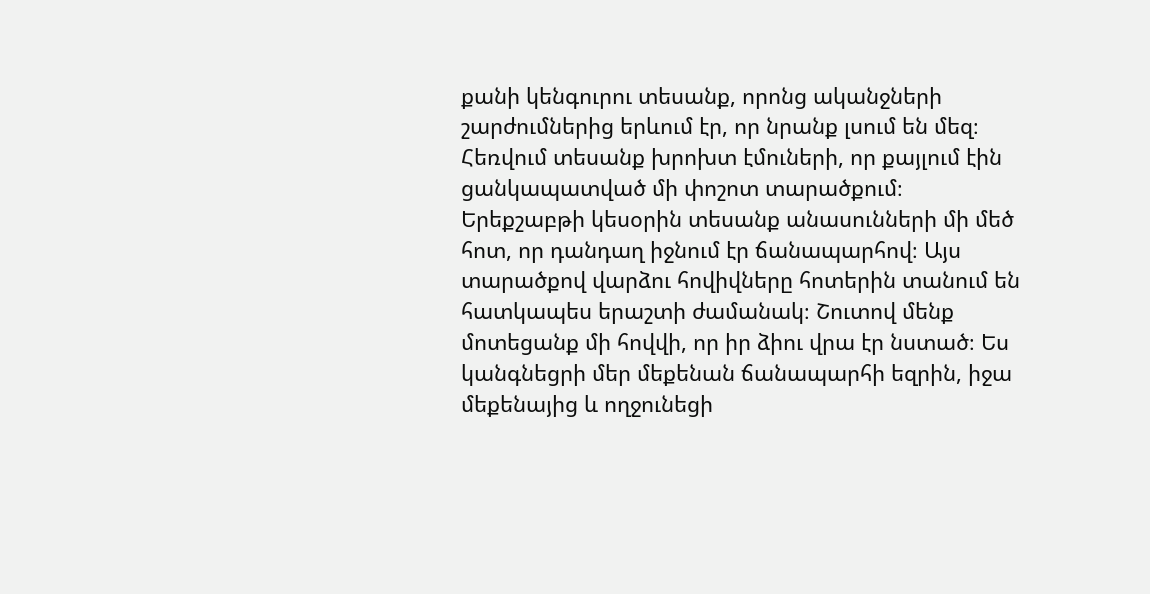քանի կենգուրու տեսանք, որոնց ականջների շարժումներից երևում էր, որ նրանք լսում են մեզ։ Հեռվում տեսանք խրոխտ էմուների, որ քայլում էին ցանկապատված մի փոշոտ տարածքում։
Երեքշաբթի կեսօրին տեսանք անասունների մի մեծ հոտ, որ դանդաղ իջնում էր ճանապարհով։ Այս տարածքով վարձու հովիվները հոտերին տանում են հատկապես երաշտի ժամանակ։ Շուտով մենք մոտեցանք մի հովվի, որ իր ձիու վրա էր նստած։ Ես կանգնեցրի մեր մեքենան ճանապարհի եզրին, իջա մեքենայից և ողջունեցի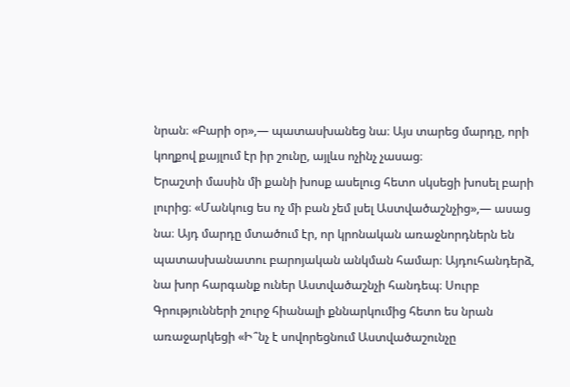նրան։ «Բարի օր»,— պատասխանեց նա։ Այս տարեց մարդը, որի կողքով քայլում էր իր շունը, այլևս ոչինչ չասաց։
Երաշտի մասին մի քանի խոսք ասելուց հետո սկսեցի խոսել բարի լուրից։ «Մանկուց ես ոչ մի բան չեմ լսել Աստվածաշնչից»,— ասաց նա։ Այդ մարդը մտածում էր, որ կրոնական առաջնորդներն են պատասխանատու բարոյական անկման համար։ Այդուհանդերձ, նա խոր հարգանք ուներ Աստվածաշնչի հանդեպ։ Սուրբ Գրությունների շուրջ հիանալի քննարկումից հետո ես նրան առաջարկեցի «Ի՞նչ է սովորեցնում Աստվածաշունչը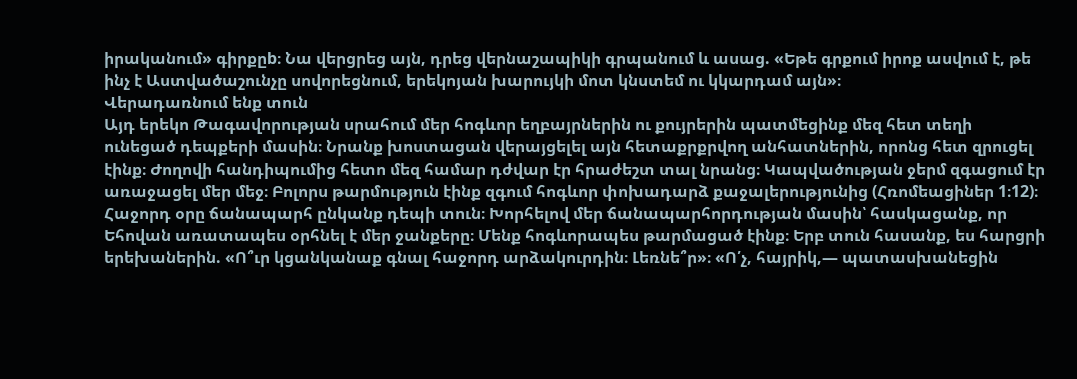իրականում» գիրքըb։ Նա վերցրեց այն, դրեց վերնաշապիկի գրպանում և ասաց. «Եթե գրքում իրոք ասվում է, թե ինչ է Աստվածաշունչը սովորեցնում, երեկոյան խարույկի մոտ կնստեմ ու կկարդամ այն»։
Վերադառնում ենք տուն
Այդ երեկո Թագավորության սրահում մեր հոգևոր եղբայրներին ու քույրերին պատմեցինք մեզ հետ տեղի ունեցած դեպքերի մասին։ Նրանք խոստացան վերայցելել այն հետաքրքրվող անհատներին, որոնց հետ զրուցել էինք։ Ժողովի հանդիպումից հետո մեզ համար դժվար էր հրաժեշտ տալ նրանց։ Կապվածության ջերմ զգացում էր առաջացել մեր մեջ։ Բոլորս թարմություն էինք զգում հոգևոր փոխադարձ քաջալերությունից (Հռոմեացիներ 1։12)։
Հաջորդ օրը ճանապարհ ընկանք դեպի տուն։ Խորհելով մեր ճանապարհորդության մասին՝ հասկացանք, որ Եհովան առատապես օրհնել է մեր ջանքերը։ Մենք հոգևորապես թարմացած էինք։ Երբ տուն հասանք, ես հարցրի երեխաներին. «Ո՞ւր կցանկանաք գնալ հաջորդ արձակուրդին։ Լեռնե՞ր»։ «Ո՛չ, հայրիկ,— պատասխանեցին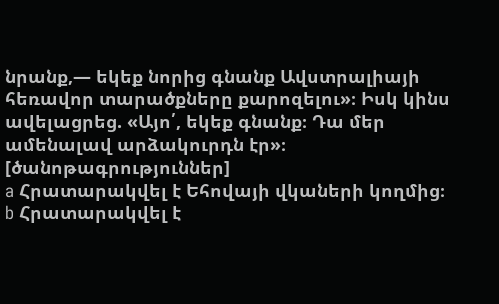նրանք,— եկեք նորից գնանք Ավստրալիայի հեռավոր տարածքները քարոզելու»։ Իսկ կինս ավելացրեց. «Այո՛, եկեք գնանք։ Դա մեր ամենալավ արձակուրդն էր»։
[ծանոթագրություններ]
a Հրատարակվել է Եհովայի վկաների կողմից։
b Հրատարակվել է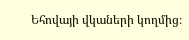Եհովայի վկաների կողմից։